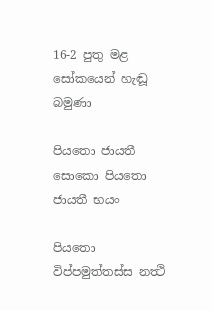16-2 පුතු මළ සෝකයෙන් හැඬූ බමුණා

පියතො ජායතී සොකො පියතො ජායතී භයං

පියතො විප්පමුත්තස්ස නත්‍ථි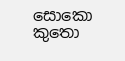සොකො කුතො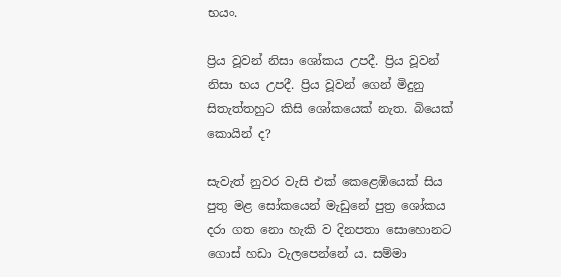භයං.

ප්‍රිය වූවන් නිසා ශෝකය උපදී. ප්‍රිය වූවන් නිසා භය උපදී. ප්‍රිය වූවන් ගෙන් මිදුනු සිතැත්තහුට කිසි ශෝකයෙක් නැත. බියෙක් කොයින් ද?

සැවැත් නුවර වැසි එක් කෙළෙඹියෙක් සිය පුතු මළ සෝකයෙන් මැඩුනේ පුත්‍ර ශෝකය දරා ගත නො හැකි ව දිනපතා සොහොනට ගොස් හඩා වැලපෙන්නේ ය. සම්මා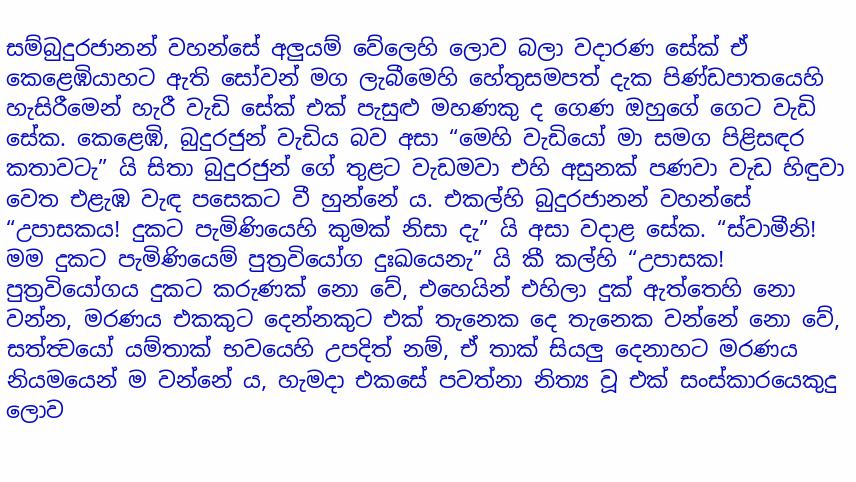සම්බුදුරජානන් වහන්සේ අලුයම් වේලෙහි ලොව බලා වදාරණ සේක් ඒ කෙළෙඹියාහට ඇති සෝවන් මග ලැබීමෙහි හේතුසමපත් දැක පිණ්ඩපාතයෙහි හැසිරීමෙන් හැරී වැඩි සේක් එක් පැසුළු මහණකු ද ගෙණ ඔහුගේ ගෙට වැඩි සේක. කෙළෙඹි, බුදුරජුන් වැඩිය බව අසා “මෙහි වැඩියෝ මා සමග පිළිසඳර කතාවටැ” යි සිතා බුදුරජුන් ගේ තුළට වැඩමවා එහි අසුනක් පණවා වැඩ හිඳුවා වෙත එළැඹ වැඳ පසෙකට වී හුන්නේ ය. එකල්හි බුදුරජානන් වහන්සේ “උපාසකය! දුකට පැමිණියෙහි කුමක් නිසා දැ” යි අසා වදාළ සේක. “ස්වාමීනි! මම දුකට පැමිණියෙම් පුත්‍රවියෝග දුඃඛයෙනැ” යි කී කල්හි “උපාසක! පුත්‍රවියෝගය දුකට කරුණක් නො වේ, එහෙයින් එහිලා දුක් ඇත්තෙහි නො වන්න, මරණය එකකුට දෙන්නකුට එක් තැනෙක දෙ තැනෙක වන්නේ නො වේ, සත්ත්‍වයෝ යම්තාක් භවයෙහි උපදිත් නම්, ඒ තාක් සියලු දෙනාහට මරණය නියමයෙන් ම වන්නේ ය, හැමදා එකසේ පවත්නා නිත්‍ය වූ එක් සංස්කාරයෙකුදු ලොව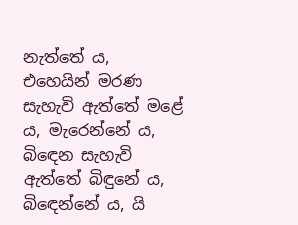නැත්තේ ය, එහෙයින් මරණ සැහැවි ඇත්තේ මළේ ය, මැරෙන්නේ ය, බිඳෙන සැහැවි ඇත්තේ බිඳුනේ ය, බිඳෙන්නේ ය, යි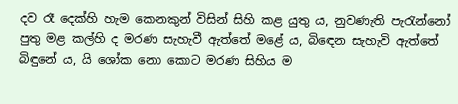දව රෑ දෙක්හි හැම කෙනකුන් විසින් සිහි කළ යුතු ය, නුවණැති පැරැන්නෝ පුතු මළ කල්හි ද මරණ සැහැවී ඇත්තේ මළේ ය, බිඳෙන සැහැවි ඇත්තේ බිඳුනේ ය, යි ශෝක නො කොට මරණ සිහිය ම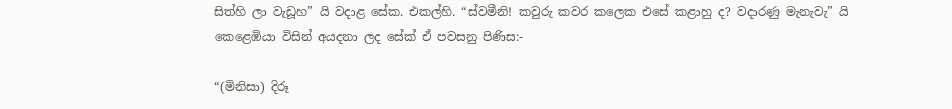සිත්හි ලා වැඩූහ” යි වදාළ සේක. එකල්හි. “ස්වමීනි! කවුරු කවර කලෙක එසේ කළාහු ද? වදාරණු මැනැවැ” යි කෙළෙඹියා විසින් අයදනා ලද සේක් ඒ පවසනු පිණිස:-

“(මිනිසා) දිරූ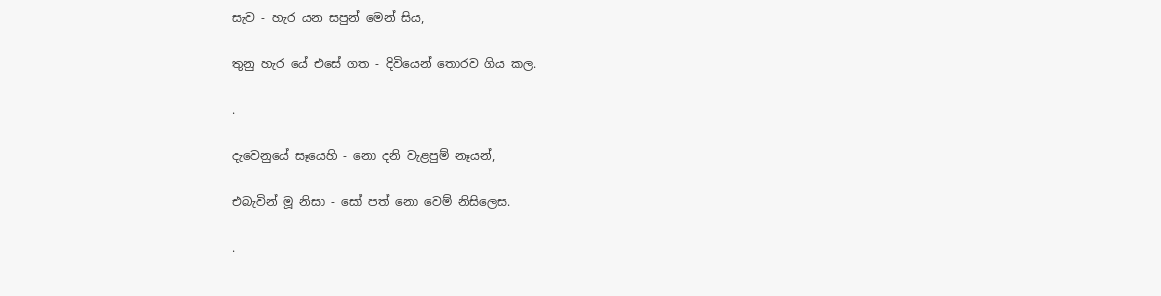සැව - හැර යන සපුන් මෙන් සිය,

තුනු හැර යේ එසේ ගත - දිවියෙන් තොරව ගිය කල.

.

දැවෙනුයේ සෑයෙහි - නො දනි වැළපුම් නෑයන්,

එබැවින් මූ නිසා - සෝ පත් නො වෙම් නිසිලෙස.

.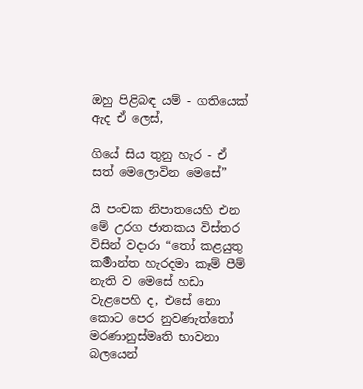ඔහු පිළිබඳ යම් - ගතියෙක් ඇද ඒ ලෙස්,

ගියේ සිය තුනු හැර - ඒ සත් මෙලොවින මෙසේ”

යි පංචක නිපාතයෙහි එන මේ උරග ජාතකය විස්තර විසින් වදාරා “තෝ කළයුතු කර්‍මාන්ත හැරදමා කෑම් පීම් නැති ව මෙසේ හඩා වැළපෙහි ද, එසේ නො කොට පෙර නුවණැත්තෝ මරණානුස්මෘති භාවනා බලයෙන්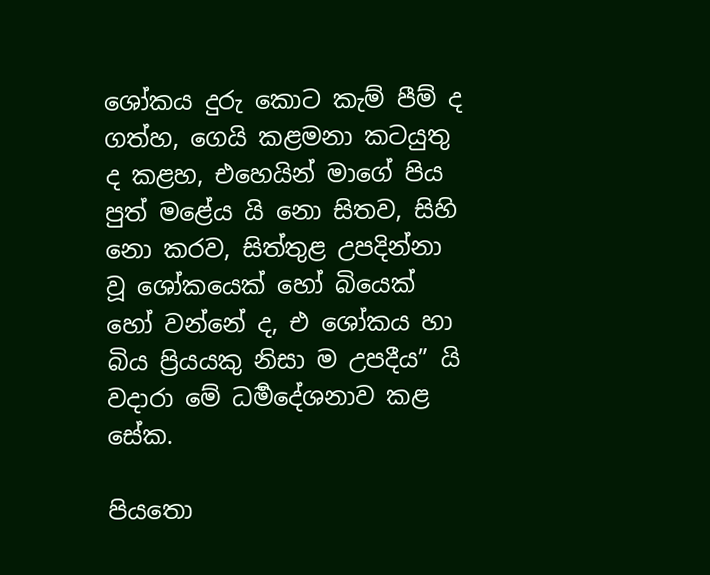ශෝකය දුරු කොට කැම් පීම් ද ගත්හ, ගෙයි කළමනා කටයුතු ද කළහ, එහෙයින් මාගේ පිය පුත් මළේය යි නො සිතව, සිහි නො කරව, සිත්තුළ උපදින්නා වූ ශෝකයෙක් හෝ බියෙක් හෝ වන්නේ ද, එ ශෝකය හා බිය ප්‍රියයකු නිසා ම උපදීය” යි වදාරා මේ ධර්‍මදේශනාව කළ සේක.

පියතො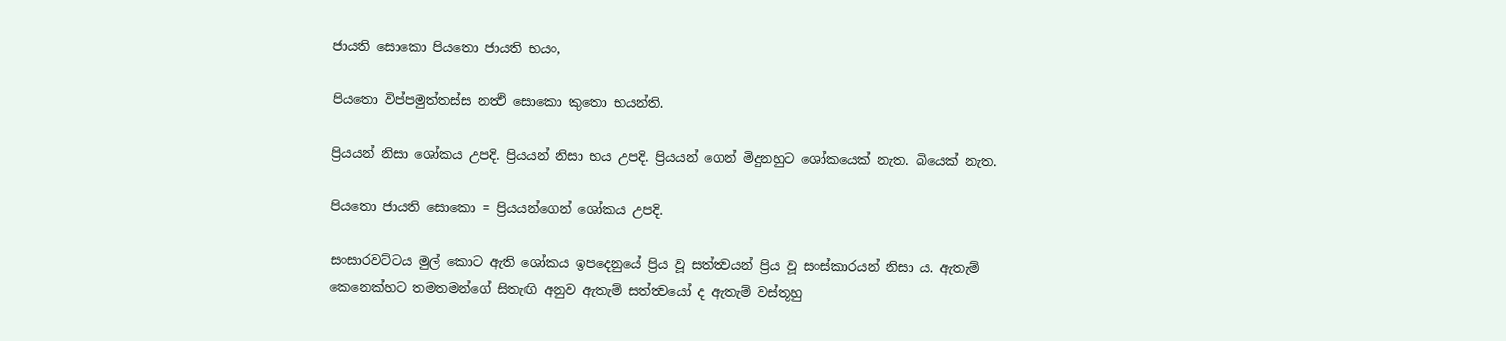ජායති සොකො පියතො ජායති භයං,

පියතො විප්පමුත්තස්ස නත්‍ථි සොකො කුතො භයන්ති.

ප්‍රියයන් නිසා ශෝකය උපදි. ප්‍රියයන් නිසා භය උපදි. ප්‍රියයන් ගෙන් මිදුනහුට ශෝකයෙක් නැත. බියෙක් නැත.

පියතො ජායති සොකො = ප්‍රියයන්ගෙන් ශෝකය උපදි.

සංසාරවට්ටය මුල් කොට ඇති ශෝකය ඉපදෙනුයේ ප්‍රිය වූ සත්ත්‍වයන් ප්‍රිය වූ සංස්කාරයන් නිසා ය. ඇතැම් කෙනෙක්හට තමතමන්ගේ සිතැඟි අනුව ඇතැම් සත්ත්‍වයෝ ද ඇතැම් වස්තූහු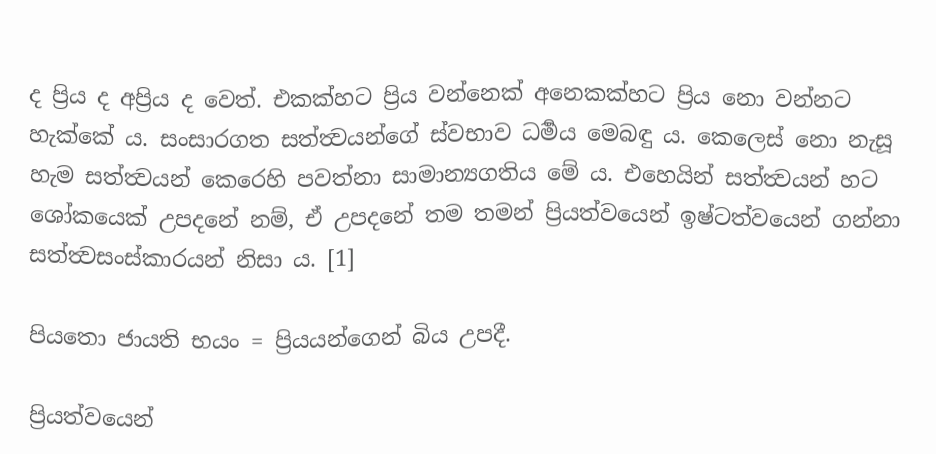ද ප්‍රිය ද අප්‍රිය ද වෙත්. එකක්හට ප්‍රිය වන්නෙක් අනෙකක්හට ප්‍රිය නො වන්නට හැක්කේ ය. සංසාරගත සත්ත්‍වයන්ගේ ස්වභාව ධර්‍මය මෙබඳු ය. කෙලෙස් නො නැසූ හැම සත්ත්‍වයන් කෙරෙහි පවත්නා සාමාන්‍යගතිය මේ ය. එහෙයින් සත්ත්‍වයන් හට ශෝකයෙක් උපදනේ නම්, ඒ උපදනේ තම තමන් ප්‍රියත්වයෙන් ඉෂ්ටත්වයෙන් ගන්නා සත්ත්‍වසංස්කාරයන් නිසා ය. [1]

පියතො ජායති භයං = ප්‍රියයන්ගෙන් බිය උපදී.

ප්‍රියත්වයෙන්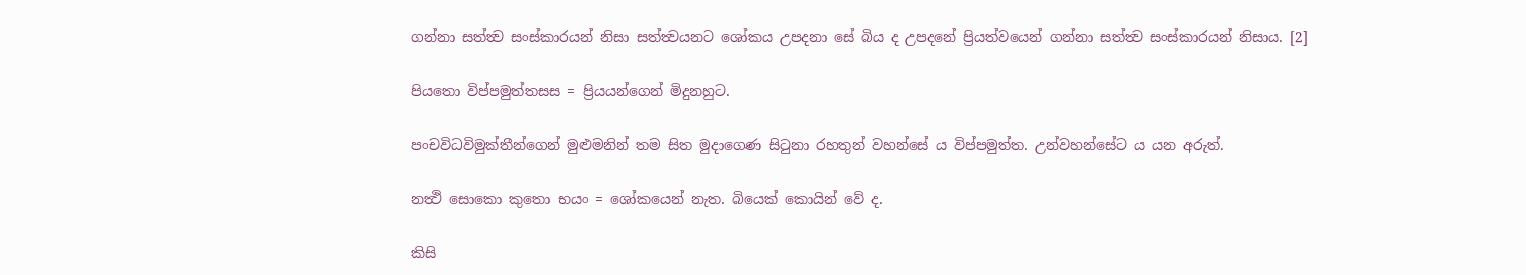ගන්නා සත්ත්‍ව සංස්කාරයන් නිසා සත්ත්‍වයනට ශෝකය උපදනා සේ බිය ද උපදනේ ප්‍රියත්වයෙන් ගන්නා සත්ත්‍ව සංස්කාරයන් නිසාය. [2]

පියතො විප්පමුත්තසස = ප්‍රියයන්ගෙන් මිදුනහුට.

පංචවිධවිමුක්තීන්ගෙන් මුළුමනින් තම සිත මුදාගෙණ සිටුනා රහතුන් වහන්සේ ය විප්පමුත්ත. උන්වහන්සේට ය යන අරුත්.

නත්‍ථි සොකො කුතො භයං = ශෝකයෙන් නැත. බියෙක් කොයින් වේ ද.

කිසි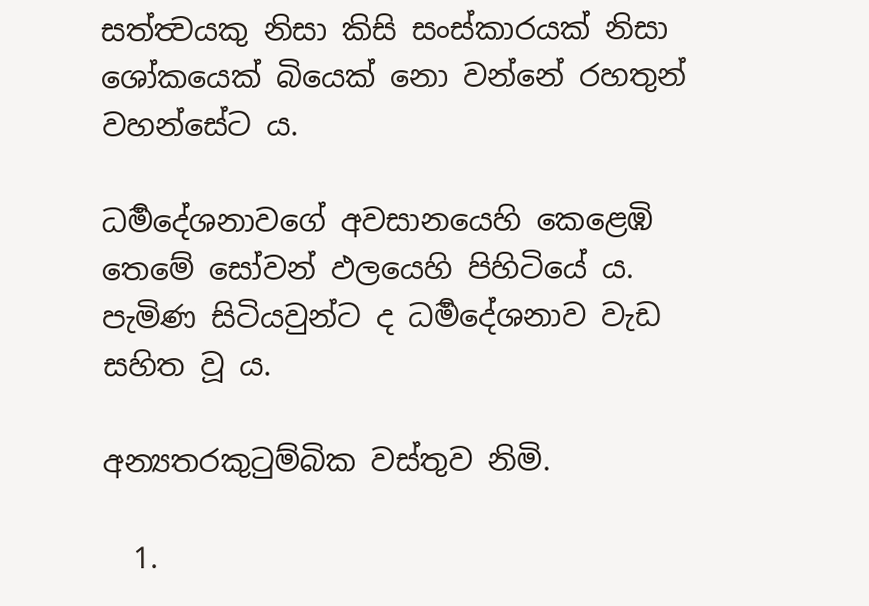සත්ත්‍වයකු නිසා කිසි සංස්කාරයක් නිසා ශෝකයෙක් බියෙක් නො වන්නේ රහතුන් වහන්සේට ය.

ධර්‍මදේශනාවගේ අවසානයෙහි කෙළෙඹි තෙමේ සෝවන් ඵලයෙහි පිහිටියේ ය. පැමිණ සිටියවුන්ට ද ධර්‍මදේශනාව වැඩ සහිත වූ ය.

අන්‍යතරකුටුම්බික වස්තුව නිමි.

  1.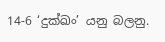14-6 ‘දුක්ඛං’ යනු බලනු.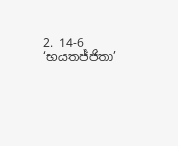2. 14-6 ‘භයතජ්ජිතා’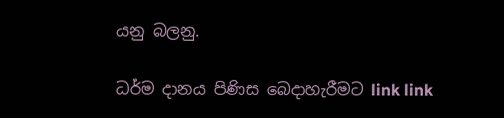යනු බලනු.

ධර්ම දානය පිණිස බෙදාහැරීමට link link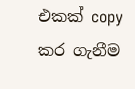එකක් copy කර ගැනීම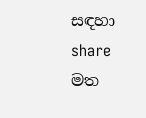සඳහා share මත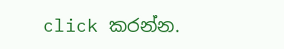click කරන්න.